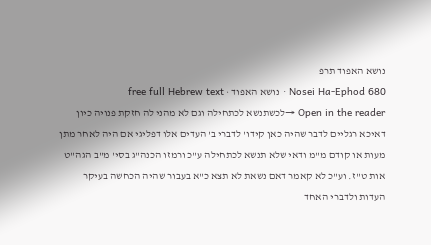נושא האפוד תרפ
Nosei Ha-Ephod 680 · נושא האפוד · free full Hebrew text
Open in the reader →לכשתנשא לכתחילה וגם לא מהני לה חזקת פנויה כיון דאיכא רגליים לדבר שהיה כאן קידו' לדברי ב' העדים אלו דפליגי אם היה לאחר מתן מעות או קודם מ"מ ודאי שלא תנשא לכתחילה ע"כ ורמזו הכנה"ג בסי' מ"ב הגה"ט אות ט"ז. וע"כ לא קאמר דאם נשאת לא תצא כ"א בעבור שהיה הכחשה בעיקר העדות ולדברי האחד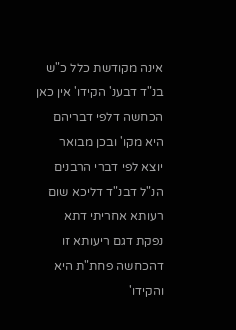אינה מקודשת כלל כ"ש בנ"ד דבענ' הקידו' אין כאן הכחשה דלפי דבריהם היא מקו' ובכן מבואר יוצא לפי דברי הרבנים הנ"ל דבנ"ד דליכא שום רעותא אחריתי דתא נפקת דגם ריעותא זו דהכחשה פחת"ת היא והקידו'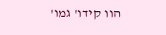הוו קידו' גמו'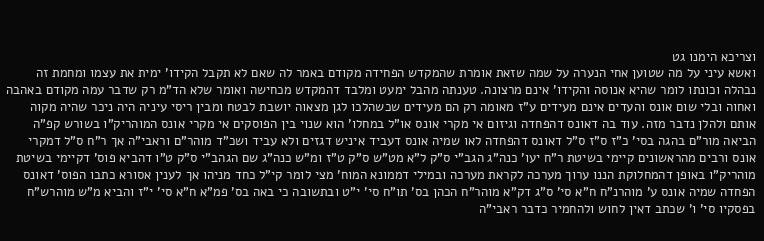וצריכא הימנו גט
ואשא עיני על מה שטוען אחי הנערה על שמה שזאת אומרת שהמקדש הפחידה מקודם באמר לה שאם לא תקבל הקידו' ימית את עצמו ומחמת זה נבהלה וכונתו לומר שהיא אנוסה והקידו' אינם מרצונה. טענתה מהבל ימעט ומלבד דהמקדש מכחישה ואומר שלא הד"מ רק שדבר עמה מקודם באהבה ואחוה ובלי שום אונס והעדים אינם מעידים ע"ז מאומה רק הם מעידים שכשהלכו לגן מצאוה יושבת לבטח ומבין ריסי עיניה היה ניכר שהיה מקוה אותם ולהלן נדבר מזה. עוד בה דאונס דהפחדה וגיזום אי מקרי אונס או"ל במחלו' הוא שנוי בין הפוסקים אי מקרי אונס המוהריק"ו בשורש קפ"ה הביאה מור"ם בהגה בסי' כ"ז ס"ז ס"ל דאונס דהפחדה לאו שמיה אונס דעביד איניש דגזים ולא עביד ושכ"ד מוהר"ם וראבי"ה אך ר"ח ס"ל דמקרי אונס ורבים מהראשונים קיימי בשיטת ר"ח יעו' כנה"ג הגב"י ס"ק ל"א מט"ש ס"ק ט"ז ומ"ש כנה"ג שם הגהב"י ס"ק ט"ו דהביא פוס' דקיימי בשיטת מוהריק"ו באופן דהמחלוקת הננו ערוך מערכה לקראת מערכה ובמילי דממונא המוח' מצי לומר קי"ל כחד מניהו אך לענין אסורא כתבו הפוס' דאונס הפחדה שמיה אונס ע' מוהרנ"ח ח"א סי' ס"ג דק"א מוהר"ח הכהן בס' תו"ח סי' י"ט ובתשובה כי באה בס' פמ"א ח"א סי' י"ז והביא מ"ש מוהרש"ח בפסקיו סי' ו' שכתב דאין לחוש ולהחמיר כדבר ראבי"ה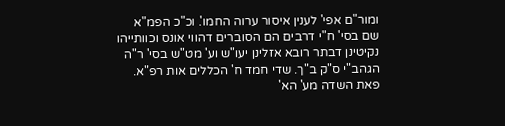ומור"ם אפי' לענין איסור ערוה החמו'. וכ"כ הפמ"א שם בסי' ח"י דרבים הם הסוברים דהווי אונס וכוותייהו נקיטינן דבתר רובא אזלינן יעו"ש וע' מט"ש בסי' ר"ה הגהב"י ס"ק ב"ך. שדי חמד ח' הכללים אות רפ"א. פאת השדה מע' הא'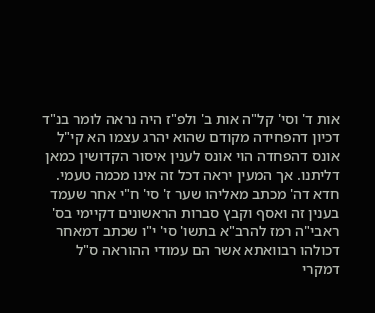אות ד' וסי' קל"ה אות ב' ולפ"ז היה נראה לומר בנ"ד דכיון דהפחידה מקודם שהוא יהרג עצמו הא קי"ל אונס דהפחדה הוי אונס לענין איסור הקדושין כמאן דליתנו. אך המעין יראה דכל זה אינו מכמה טעמי. חדא דה' מכתב מאליהו שער ז' סי' ח"י אחר שעמד בענין זה ואסף וקבץ סברות הראשונים דקיימי בס' ראבי"ה רמז להרב"א בתשו' סי' י"ו שכתב דמאחר דכולהו רבוואתא אשר הם עמודי ההוראה ס"ל דמקרי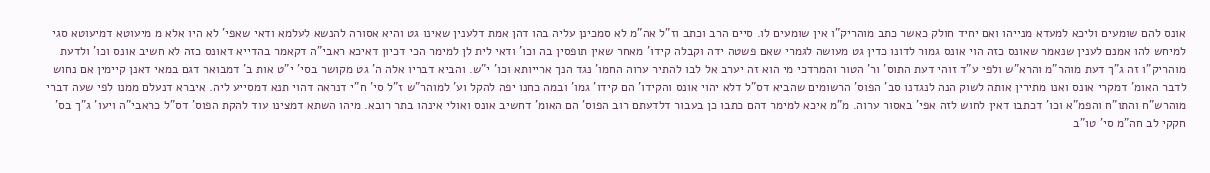אונס להם שומעים וליכא למעדא מנייהו ואם יחיד חולק כאשר כתב מוהריק"ו אין שומעים לו. סיים הרב וכתב וז"ל אה"מ לא סמכינן עליה בהו דהן אמת דלענין שאינו גט והיא אסורה להנשא לעלמא ודאי שאפי' לא היו אלא מ מיעוטא דמיעוטא סגי למיחש להו אמנם לענין שנאמר שאונס כזה הוי אונס גמור לדונו כדין גט מעושה לגמרי שאם פשטה ידה וקבלה קידו' מאחר שאין תופסין בה וכו' ודאי לית לן למימר הכי דכיון דאיכא ראבי"ה דקאמר בהדייא דאונס כזה לא חשיב אונס וכו' ולדעת מוהריק"ו זה ג"ך דעת מוהר"מ והרא"ש ולפי ע"ד זוהי דעת התוס' ור' הטור והמרדכי מי הוא זה יערב אל לבו להתיר ערוה החמו' נגד הנך ארייותא וכו' י"ש. והביא דבריו אלה ה' גט מקושר בסי' י"ט אות ב' דמבואר דגם במאי דאנן קיימין אם נחוש לדבר האומ' דמקרי אונס ואנו מתירין אותה לשוק הנה לנגדנו סב' הפוס' הרשומים שהביא דס"ל דלא יהוי אונס והקידו' הם קידו' גמו' ובמה כחנו יפה להקל וע' למוהר"ש ז"ל סי' ח"י דנראה דהוי תנא דמסייע ליה. איברא דנעלם ממנו לפי שעה דברי מוהרש"ח והתו"ח והפמ"א וכו' דכתבו דאין לחוש לזה אפי' באסור ערוה. מ"מ איכא למימר דהם כתבו כן בעבור דלדעתם רוב הפוס' הם האומ' דחשיב אונס ואולי אינהו בתר רובא. מיהו השתא דמצינו עוד להקת הפוס' דס"ל כראבי"ה ויעו' ג"ך בס' חקקי לב חה"מ סי' טו"ב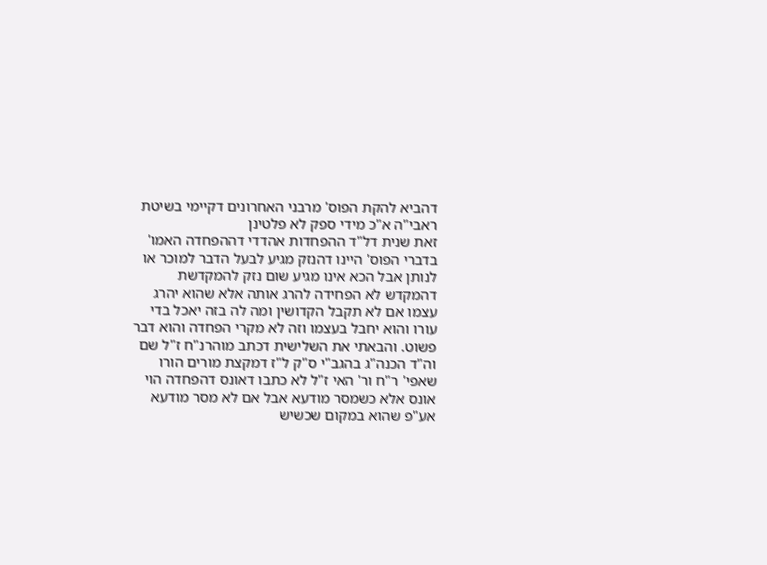דהביא להקת הפוס' מרבני האחרונים דקיימי בשיטת ראבי"ה א"כ מידי ספק לא פלטינן
זאת שנית דל"ד ההפחדות אהדדי דההפחדה האמו' בדברי הפוס' היינו דהנזק מגיע לבעל הדבר למוכר או לנותן אבל הכא אינו מגיע שום נזק להמקדשת דהמקדש לא הפחידה להרג אותה אלא שהוא יהרג עצמו אם לא תקבל הקדושין ומה לה בזה יאכל בדי עורו והוא יחבל בעצמו וזה לא מקרי הפחדה והוא דבר פשוט. והבאתי את השלישית דכתב מוהרנ"ח ז"ל שם וה"ד הכנה"ג בהגב"י ס"ק ל"ז דמקצת מורים הורו שאפי' ר"ח ור' האי ז"ל לא כתבו דאונס דהפחדה הוי אונס אלא כשמסר מודעא אבל אם לא מסר מודעא אע"פ שהוא במקום שכשיש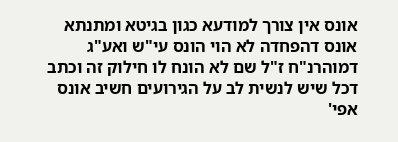אונס אין צורך למודעא כגון בגיטא ומתנתא אונס דהפחדה לא הוי הונס עי"ש ואע"ג דמוהרנ"ח ז"ל שם לא הונח לו חילוק זה וכתב דכל שיש לנשית לב על הגירועים חשיב אונס אפי'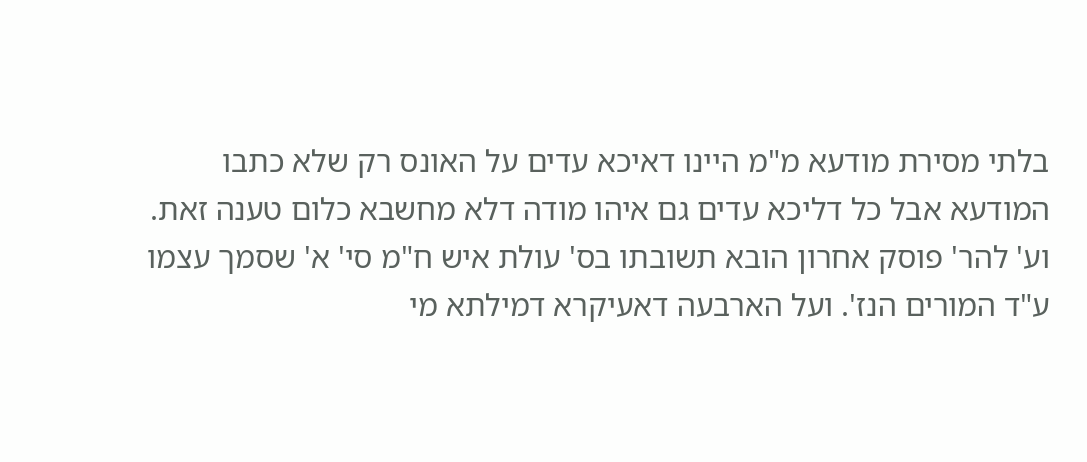בלתי מסירת מודעא מ"מ היינו דאיכא עדים על האונס רק שלא כתבו המודעא אבל כל דליכא עדים גם איהו מודה דלא מחשבא כלום טענה זאת. וע' להר' פוסק אחרון הובא תשובתו בס' עולת איש ח"מ סי' א' שסמך עצמו ע"ד המורים הנז'. ועל הארבעה דאעיקרא דמילתא מי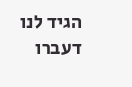הגיד לנו דעברו